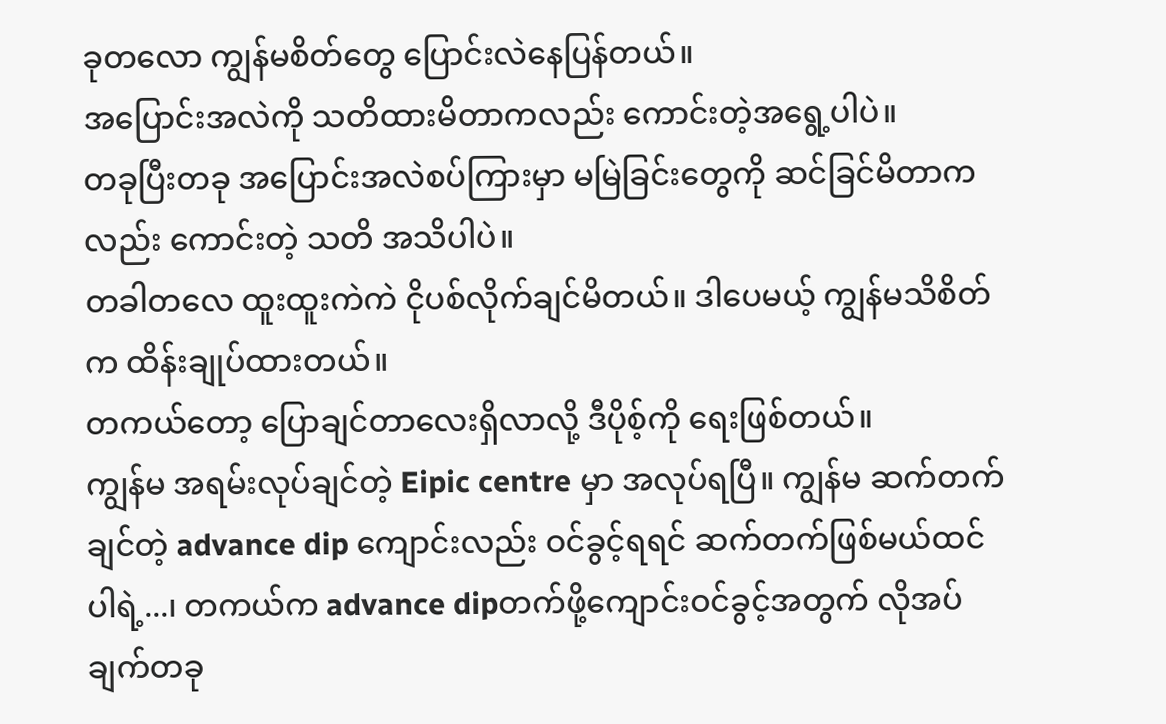ခုတလော ကျွန်မစိတ်တွေ ပြောင်းလဲနေပြန်တယ်။
အပြောင်းအလဲကို သတိထားမိတာကလည်း ကောင်းတဲ့အရွေ့ပါပဲ။
တခုပြီးတခု အပြောင်းအလဲစပ်ကြားမှာ မမြဲခြင်းတွေကို ဆင်ခြင်မိတာကလည်း ကောင်းတဲ့ သတိ အသိပါပဲ။
တခါတလေ ထူးထူးကဲကဲ ငိုပစ်လိုက်ချင်မိတယ်။ ဒါပေမယ့် ကျွန်မသိစိတ်က ထိန်းချုပ်ထားတယ်။
တကယ်တော့ ပြောချင်တာလေးရှိလာလို့ ဒီပိုစ့်ကို ရေးဖြစ်တယ်။
ကျွန်မ အရမ်းလုပ်ချင်တဲ့ Eipic centre မှာ အလုပ်ရပြီ။ ကျွန်မ ဆက်တက်ချင်တဲ့ advance dip ကျောင်းလည်း ဝင်ခွင့်ရရင် ဆက်တက်ဖြစ်မယ်ထင်ပါရဲ့...၊ တကယ်က advance dipတက်ဖို့ကျောင်းဝင်ခွင့်အတွက် လိုအပ်ချက်တခု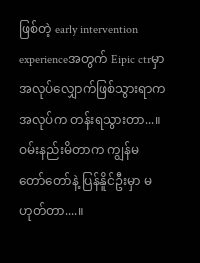ဖြစ်တဲ့ early intervention experienceအတွက် Eipic ctrမှာ အလုပ်လျှောက်ဖြစ်သွားရာက အလုပ်က တန်းရသွားတာ...။
ဝမ်းနည်းမိတာက ကျွန်မ တော်တော်နဲ့ ပြန်နိူင်ဦးမှာ မဟုတ်တာ....။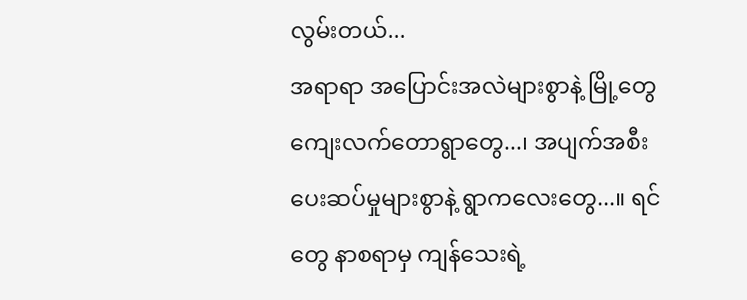လွမ်းတယ်...
အရာရာ အပြောင်းအလဲများစွာနဲ့ မြို့တွေ ကျေးလက်တောရွာတွေ...၊ အပျက်အစီး ပေးဆပ်မှုများစွာနဲ့ ရွာကလေးတွေ...။ ရင်တွေ နာစရာမှ ကျန်သေးရဲ့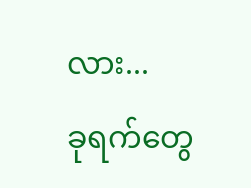လား...
ခုရက်တွေ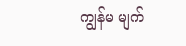ကျွန်မ မျက်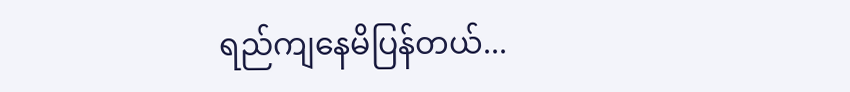ရည်ကျနေမိပြန်တယ်...